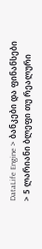DataLife Engine > ბანკები და ფინანსები > 5 ლარიანი ბლეფი თუ რეალური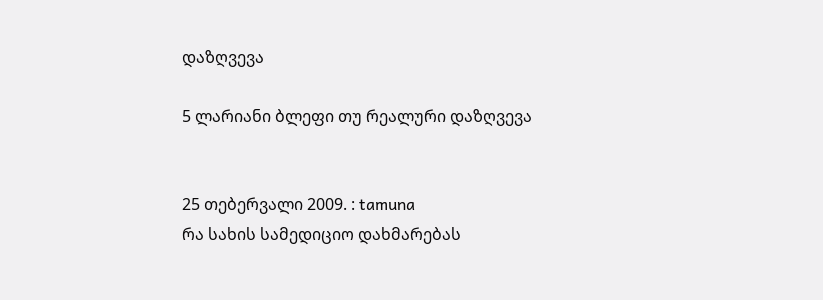დაზღვევა

5 ლარიანი ბლეფი თუ რეალური დაზღვევა


25 თებერვალი 2009. : tamuna
რა სახის სამედიციო დახმარებას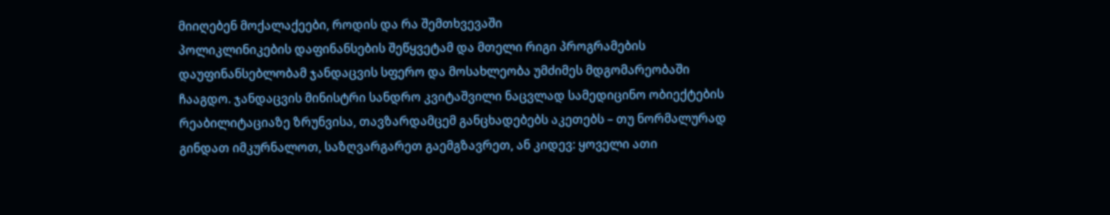მიიღებენ მოქალაქეები, როდის და რა შემთხვევაში
პოლიკლინიკების დაფინანსების შეწყვეტამ და მთელი რიგი პროგრამების დაუფინანსებლობამ ჯანდაცვის სფერო და მოსახლეობა უმძიმეს მდგომარეობაში ჩააგდო. ჯანდაცვის მინისტრი სანდრო კვიტაშვილი ნაცვლად სამედიცინო ობიექტების რეაბილიტაციაზე ზრუნვისა, თავზარდამცემ განცხადებებს აკეთებს – თუ ნორმალურად გინდათ იმკურნალოთ, საზღვარგარეთ გაემგზავრეთ, ან კიდევ: ყოველი ათი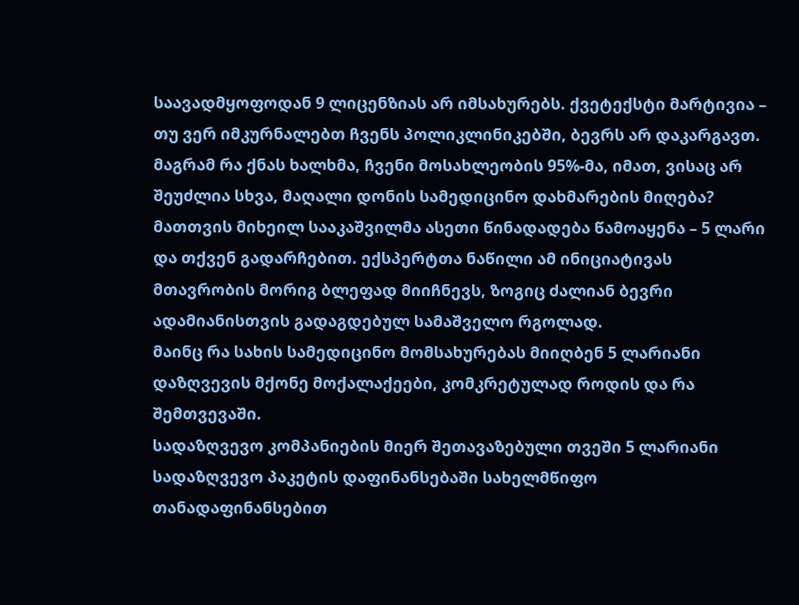საავადმყოფოდან 9 ლიცენზიას არ იმსახურებს. ქვეტექსტი მარტივია – თუ ვერ იმკურნალებთ ჩვენს პოლიკლინიკებში, ბევრს არ დაკარგავთ.
მაგრამ რა ქნას ხალხმა, ჩვენი მოსახლეობის 95%-მა, იმათ, ვისაც არ შეუძლია სხვა, მაღალი დონის სამედიცინო დახმარების მიღება? მათთვის მიხეილ სააკაშვილმა ასეთი წინადადება წამოაყენა – 5 ლარი და თქვენ გადარჩებით. ექსპერტთა ნაწილი ამ ინიციატივას მთავრობის მორიგ ბლეფად მიიჩნევს, ზოგიც ძალიან ბევრი ადამიანისთვის გადაგდებულ სამაშველო რგოლად.
მაინც რა სახის სამედიცინო მომსახურებას მიიღბენ 5 ლარიანი დაზღვევის მქონე მოქალაქეები, კომკრეტულად როდის და რა შემთვევაში.
სადაზღვევო კომპანიების მიერ შეთავაზებული თვეში 5 ლარიანი სადაზღვევო პაკეტის დაფინანსებაში სახელმწიფო თანადაფინანსებით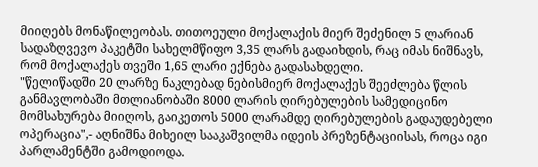მიიღებს მონაწილეობას. თითოეული მოქალაქის მიერ შეძენილ 5 ლარიან სადაზღვევო პაკეტში სახელმწიფო 3,35 ლარს გადაიხდის, რაც იმას ნიშნავს, რომ მოქალაქეს თვეში 1,65 ლარი ექნება გადასახდელი.
"წელიწადში 20 ლარზე ნაკლებად ნებისმიერ მოქალაქეს შეეძლება წლის განმავლობაში მთლიანობაში 8000 ლარის ღირებულების სამედიცინო მომსახურება მიიღოს, გაიკეთოს 5000 ლარამდე ღირებულების გადაუდებელი ოპერაცია",- აღნიშნა მიხეილ სააკაშვილმა იდეის პრეზენტაციისას, როცა იგი პარლამენტში გამოდიოდა.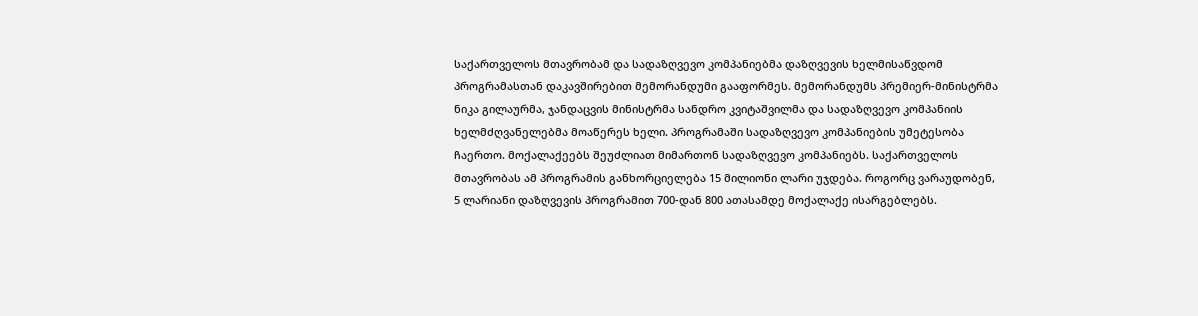საქართველოს მთავრობამ და სადაზღვევო კომპანიებმა დაზღვევის ხელმისაწვდომ პროგრამასთან დაკავშირებით მემორანდუმი გააფორმეს. მემორანდუმს პრემიერ-მინისტრმა ნიკა გილაურმა, ჯანდაცვის მინისტრმა სანდრო კვიტაშვილმა და სადაზღვევო კომპანიის ხელმძღვანელებმა მოაწერეს ხელი. პროგრამაში სადაზღვევო კომპანიების უმეტესობა ჩაერთო. მოქალაქეებს შეუძლიათ მიმართონ სადაზღვევო კომპანიებს. საქართველოს მთავრობას ამ პროგრამის განხორციელება 15 მილიონი ლარი უჯდება. როგორც ვარაუდობენ, 5 ლარიანი დაზღვევის პროგრამით 700-დან 800 ათასამდე მოქალაქე ისარგებლებს.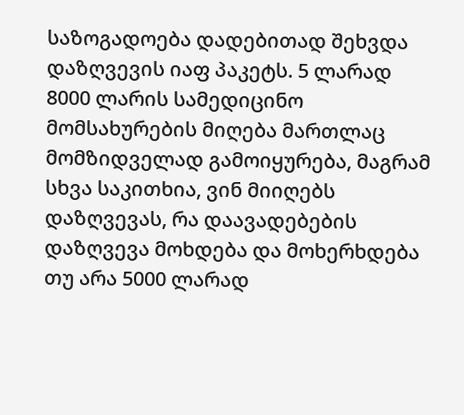საზოგადოება დადებითად შეხვდა დაზღვევის იაფ პაკეტს. 5 ლარად 8000 ლარის სამედიცინო მომსახურების მიღება მართლაც მომზიდველად გამოიყურება, მაგრამ სხვა საკითხია, ვინ მიიღებს დაზღვევას, რა დაავადებების დაზღვევა მოხდება და მოხერხდება თუ არა 5000 ლარად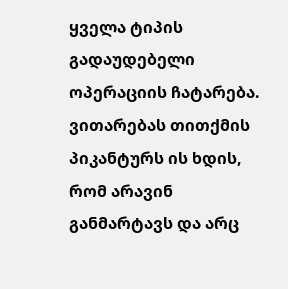ყველა ტიპის გადაუდებელი ოპერაციის ჩატარება. ვითარებას თითქმის პიკანტურს ის ხდის, რომ არავინ განმარტავს და არც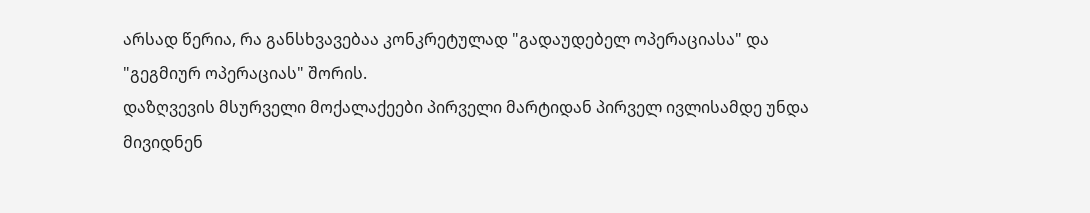არსად წერია, რა განსხვავებაა კონკრეტულად "გადაუდებელ ოპერაციასა" და "გეგმიურ ოპერაციას" შორის.
დაზღვევის მსურველი მოქალაქეები პირველი მარტიდან პირველ ივლისამდე უნდა მივიდნენ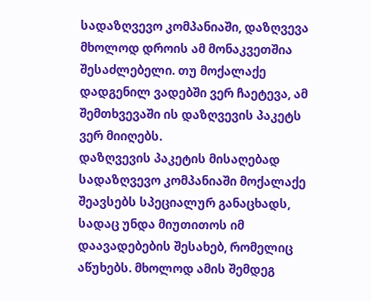სადაზღვევო კომპანიაში, დაზღვევა მხოლოდ დროის ამ მონაკვეთშია შესაძლებელი. თუ მოქალაქე დადგენილ ვადებში ვერ ჩაეტევა, ამ შემთხვევაში ის დაზღვევის პაკეტს ვერ მიიღებს.
დაზღვევის პაკეტის მისაღებად სადაზღვევო კომპანიაში მოქალაქე შეავსებს სპეციალურ განაცხადს, სადაც უნდა მიუთითოს იმ დაავადებების შესახებ, რომელიც აწუხებს. მხოლოდ ამის შემდეგ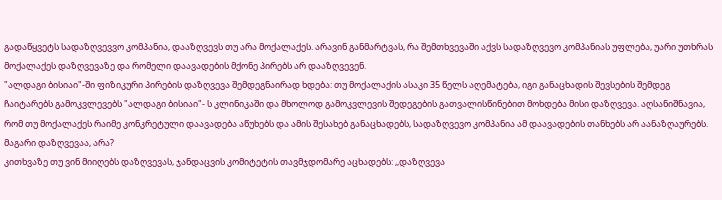გადაწყვეტს სადაზღვევვო კომპანია, დააზღვევს თუ არა მოქალაქეს. არავინ განმარტვას, რა შემთხვევაში აქვს სადაზღვევო კომპანიას უფლება, უარი უთხრას მოქალაქეს დაზღვევაზე და რომელი დაავადების მქონე პირებს არ დააზღვევენ.
"ალდაგი ბისიაი"-ში ფიზიკური პირების დაზღვევა შემდეგნაირად ხდება: თუ მოქალაქის ასაკი 35 წელს აღემატება, იგი განაცხადის შევსების შემდეგ ჩაიტარებს გამოკვლევებს "ალდაგი ბისიაი"- ს კლინიკაში და მხოლოდ გამოკვლევის შედეგების გათვალისწინებით მოხდება მისი დაზღვევა. აღსანიშნავია, რომ თუ მოქალაქეს რაიმე კონკრეტული დაავადება აწუხებს და ამის შესახებ განაცხადებს, სადაზღვევო კომპანია ამ დაავადების თანხებს არ აანაზღაურებს. მაგარი დაზღვევაა, არა?
კითხვაზე თუ ვინ მიიღებს დაზღვევას, ჯანდაცვის კომიტეტის თავმჯდომარე აცხადებს: ,,დაზღვევა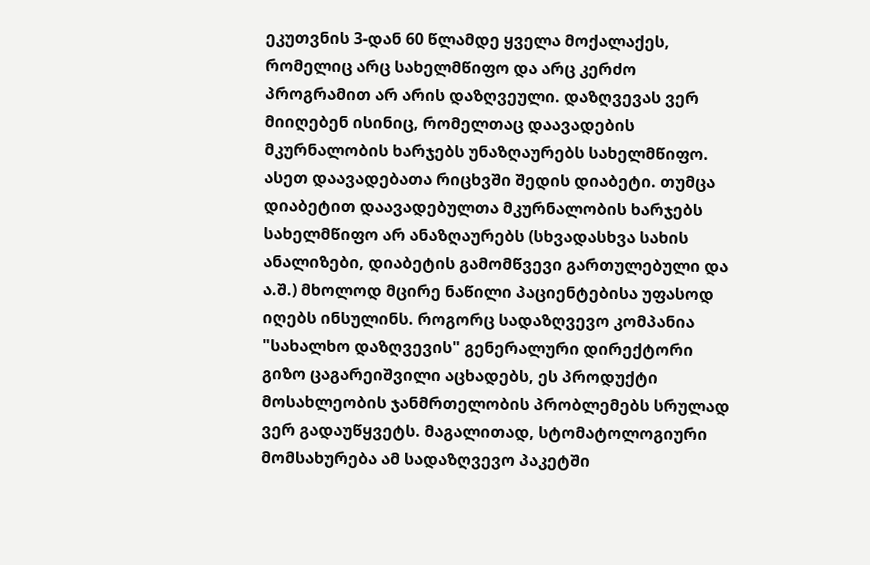ეკუთვნის 3-დან 60 წლამდე ყველა მოქალაქეს, რომელიც არც სახელმწიფო და არც კერძო პროგრამით არ არის დაზღვეული. დაზღვევას ვერ მიიღებენ ისინიც, რომელთაც დაავადების მკურნალობის ხარჯებს უნაზღაურებს სახელმწიფო. ასეთ დაავადებათა რიცხვში შედის დიაბეტი. თუმცა დიაბეტით დაავადებულთა მკურნალობის ხარჯებს სახელმწიფო არ ანაზღაურებს (სხვადასხვა სახის ანალიზები, დიაბეტის გამომწვევი გართულებული და ა.შ.) მხოლოდ მცირე ნაწილი პაციენტებისა უფასოდ იღებს ინსულინს. როგორც სადაზღვევო კომპანია "სახალხო დაზღვევის" გენერალური დირექტორი გიზო ცაგარეიშვილი აცხადებს, ეს პროდუქტი მოსახლეობის ჯანმრთელობის პრობლემებს სრულად ვერ გადაუწყვეტს. მაგალითად, სტომატოლოგიური მომსახურება ამ სადაზღვევო პაკეტში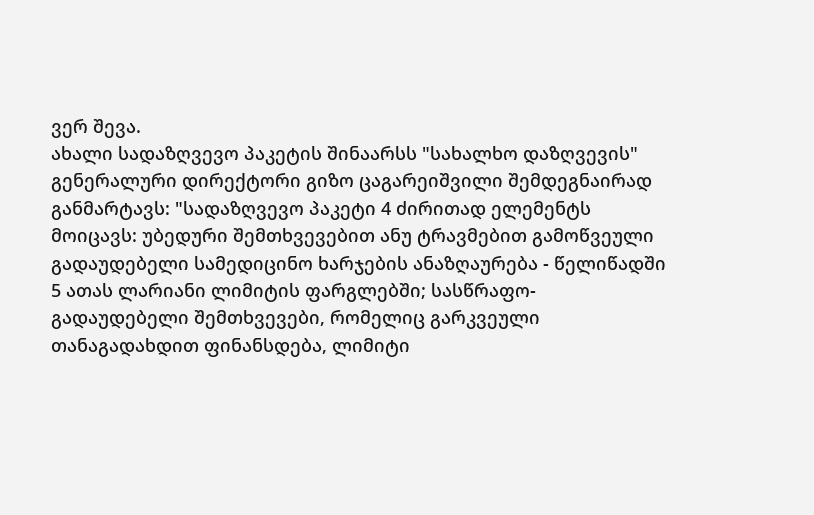ვერ შევა.
ახალი სადაზღვევო პაკეტის შინაარსს "სახალხო დაზღვევის" გენერალური დირექტორი გიზო ცაგარეიშვილი შემდეგნაირად განმარტავს: "სადაზღვევო პაკეტი 4 ძირითად ელემენტს მოიცავს: უბედური შემთხვევებით ანუ ტრავმებით გამოწვეული გადაუდებელი სამედიცინო ხარჯების ანაზღაურება - წელიწადში 5 ათას ლარიანი ლიმიტის ფარგლებში; სასწრაფო-გადაუდებელი შემთხვევები, რომელიც გარკვეული თანაგადახდით ფინანსდება, ლიმიტი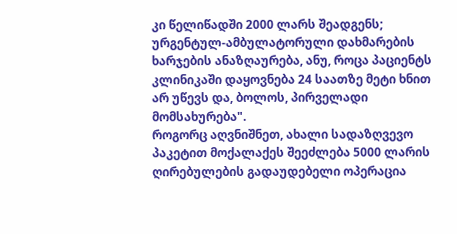კი წელიწადში 2000 ლარს შეადგენს; ურგენტულ-ამბულატორული დახმარების ხარჯების ანაზღაურება, ანუ, როცა პაციენტს კლინიკაში დაყოვნება 24 საათზე მეტი ხნით არ უწევს და, ბოლოს, პირველადი მომსახურება".
როგორც აღვნიშნეთ, ახალი სადაზღვევო პაკეტით მოქალაქეს შეეძლება 5000 ლარის ღირებულების გადაუდებელი ოპერაცია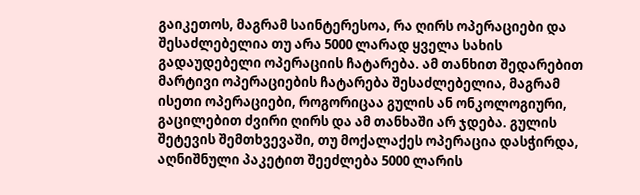გაიკეთოს, მაგრამ საინტერესოა, რა ღირს ოპერაციები და შესაძლებელია თუ არა 5000 ლარად ყველა სახის გადაუდებელი ოპერაციის ჩატარება. ამ თანხით შედარებით მარტივი ოპერაციების ჩატარება შესაძლებელია, მაგრამ ისეთი ოპერაციები, როგორიცაა გულის ან ონკოლოგიური, გაცილებით ძვირი ღირს და ამ თანხაში არ ჯდება. გულის შეტევის შემთხვევაში, თუ მოქალაქეს ოპერაცია დასჭირდა, აღნიშნული პაკეტით შეეძლება 5000 ლარის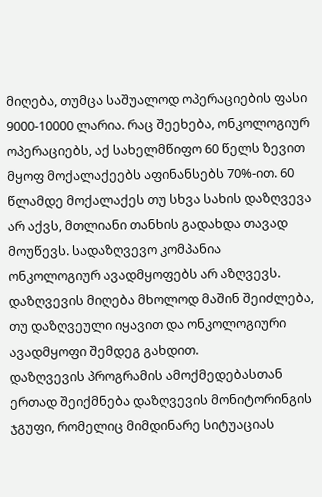მიღება, თუმცა საშუალოდ ოპერაციების ფასი 9000-10000 ლარია. რაც შეეხება, ონკოლოგიურ ოპერაციებს, აქ სახელმწიფო 60 წელს ზევით მყოფ მოქალაქეებს აფინანსებს 70%-ით. 60 წლამდე მოქალაქეს თუ სხვა სახის დაზღვევა არ აქვს, მთლიანი თანხის გადახდა თავად მოუწევს. სადაზღვევო კომპანია ონკოლოგიურ ავადმყოფებს არ აზღვევს. დაზღვევის მიღება მხოლოდ მაშინ შეიძლება, თუ დაზღვეული იყავით და ონკოლოგიური ავადმყოფი შემდეგ გახდით.
დაზღვევის პროგრამის ამოქმედებასთან ერთად შეიქმნება დაზღვევის მონიტორინგის ჯგუფი, რომელიც მიმდინარე სიტუაციას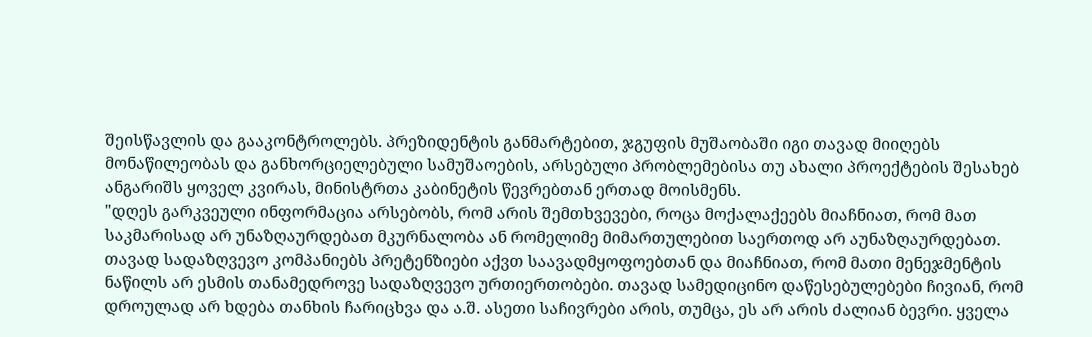შეისწავლის და გააკონტროლებს. პრეზიდენტის განმარტებით, ჯგუფის მუშაობაში იგი თავად მიიღებს მონაწილეობას და განხორციელებული სამუშაოების, არსებული პრობლემებისა თუ ახალი პროექტების შესახებ ანგარიშს ყოველ კვირას, მინისტრთა კაბინეტის წევრებთან ერთად მოისმენს.
"დღეს გარკვეული ინფორმაცია არსებობს, რომ არის შემთხვევები, როცა მოქალაქეებს მიაჩნიათ, რომ მათ საკმარისად არ უნაზღაურდებათ მკურნალობა ან რომელიმე მიმართულებით საერთოდ არ აუნაზღაურდებათ. თავად სადაზღვევო კომპანიებს პრეტენზიები აქვთ საავადმყოფოებთან და მიაჩნიათ, რომ მათი მენეჯმენტის ნაწილს არ ესმის თანამედროვე სადაზღვევო ურთიერთობები. თავად სამედიცინო დაწესებულებები ჩივიან, რომ დროულად არ ხდება თანხის ჩარიცხვა და ა.შ. ასეთი საჩივრები არის, თუმცა, ეს არ არის ძალიან ბევრი. ყველა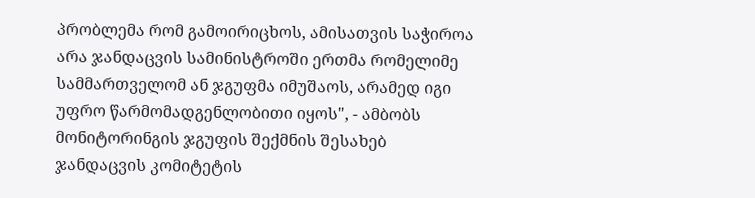პრობლემა რომ გამოირიცხოს, ამისათვის საჭიროა არა ჯანდაცვის სამინისტროში ერთმა რომელიმე სამმართველომ ან ჯგუფმა იმუშაოს, არამედ იგი უფრო წარმომადგენლობითი იყოს", - ამბობს მონიტორინგის ჯგუფის შექმნის შესახებ ჯანდაცვის კომიტეტის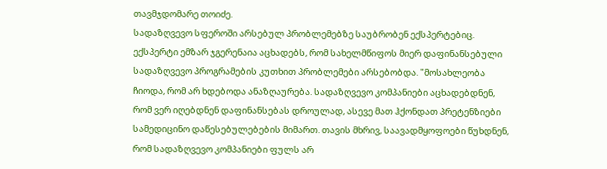თავმჯდომარე თოიძე.
სადაზღვევო სფეროში არსებულ პრობლემებზე საუბრობენ ექსპერტებიც. ექსპერტი ემზარ ჯგერენაია აცხადებს, რომ სახელმწიფოს მიერ დაფინანსებული სადაზღვევო პროგრამების კუთხით პრობლემები არსებობდა. "მოსახლეობა ჩიოდა, რომ არ ხდებოდა ანაზღაურება. სადაზღვევო კომპანიები აცხადებდნენ, რომ ვერ იღებდნენ დაფინანსებას დროულად, ასევე მათ ჰქონდათ პრეტენზიები სამედიცინო დაწესებულებების მიმართ. თავის მხრივ, საავადმყოფოები წუხდნენ, რომ სადაზღვევო კომპანიები ფულს არ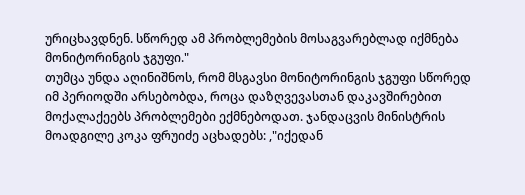ურიცხავდნენ. სწორედ ამ პრობლემების მოსაგვარებლად იქმნება მონიტორინგის ჯგუფი."
თუმცა უნდა აღინიშნოს, რომ მსგავსი მონიტორინგის ჯგუფი სწორედ იმ პერიოდში არსებობდა, როცა დაზღვევასთან დაკავშირებით მოქალაქეებს პრობლემები ექმნებოდათ. ჯანდაცვის მინისტრის მოადგილე კოკა ფრუიძე აცხადებს: ,"იქედან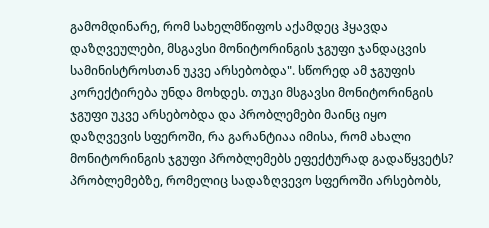გამომდინარე, რომ სახელმწიფოს აქამდეც ჰყავდა დაზღვეულები, მსგავსი მონიტორინგის ჯგუფი ჯანდაცვის სამინისტროსთან უკვე არსებობდა". სწორედ ამ ჯგუფის კორექტირება უნდა მოხდეს. თუკი მსგავსი მონიტორინგის ჯგუფი უკვე არსებობდა და პრობლემები მაინც იყო დაზღვევის სფეროში, რა გარანტიაა იმისა, რომ ახალი მონიტორინგის ჯგუფი პრობლემებს ეფექტურად გადაწყვეტს?
პრობლემებზე, რომელიც სადაზღვევო სფეროში არსებობს,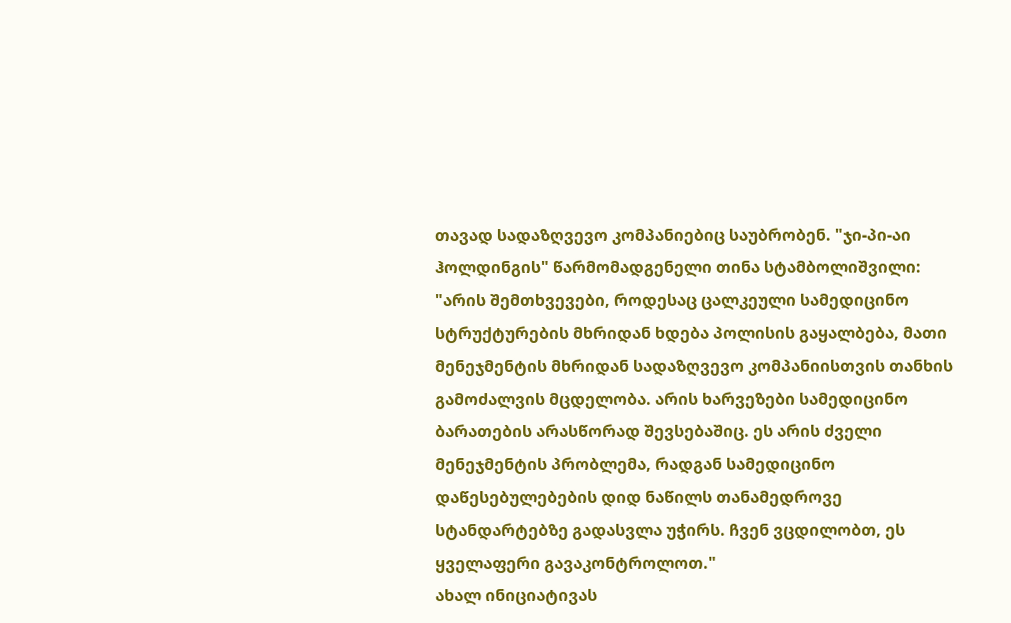თავად სადაზღვევო კომპანიებიც საუბრობენ. "ჯი-პი-აი ჰოლდინგის" წარმომადგენელი თინა სტამბოლიშვილი: "არის შემთხვევები, როდესაც ცალკეული სამედიცინო სტრუქტურების მხრიდან ხდება პოლისის გაყალბება, მათი მენეჯმენტის მხრიდან სადაზღვევო კომპანიისთვის თანხის გამოძალვის მცდელობა. არის ხარვეზები სამედიცინო ბარათების არასწორად შევსებაშიც. ეს არის ძველი მენეჯმენტის პრობლემა, რადგან სამედიცინო დაწესებულებების დიდ ნაწილს თანამედროვე სტანდარტებზე გადასვლა უჭირს. ჩვენ ვცდილობთ, ეს ყველაფერი გავაკონტროლოთ."
ახალ ინიციატივას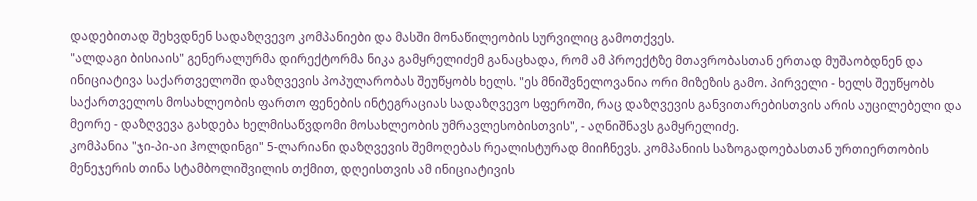დადებითად შეხვდნენ სადაზღვევო კომპანიები და მასში მონაწილეობის სურვილიც გამოთქვეს.
"ალდაგი ბისიაის" გენერალურმა დირექტორმა ნიკა გამყრელიძემ განაცხადა, რომ ამ პროექტზე მთავრობასთან ერთად მუშაობდნენ და ინიციატივა საქართველოში დაზღვევის პოპულარობას შეუწყობს ხელს. "ეს მნიშვნელოვანია ორი მიზეზის გამო. პირველი - ხელს შეუწყობს საქართველოს მოსახლეობის ფართო ფენების ინტეგრაციას სადაზღვევო სფეროში, რაც დაზღვევის განვითარებისთვის არის აუცილებელი და მეორე - დაზღვევა გახდება ხელმისაწვდომი მოსახლეობის უმრავლესობისთვის", - აღნიშნავს გამყრელიძე.
კომპანია "ჯი-პი-აი ჰოლდინგი" 5-ლარიანი დაზღვევის შემოღებას რეალისტურად მიიჩნევს. კომპანიის საზოგადოებასთან ურთიერთობის მენეჯერის თინა სტამბოლიშვილის თქმით, დღეისთვის ამ ინიციატივის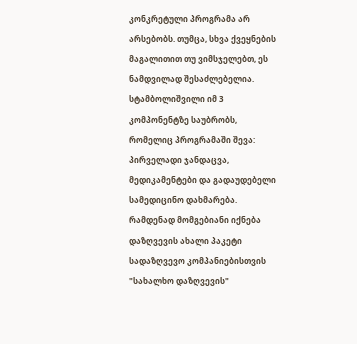კონკრეტული პროგრამა არ არსებობს. თუმცა, სხვა ქვეყნების მაგალითით თუ ვიმსჯელებთ, ეს ნამდვილად შესაძლებელია. სტამბოლიშვილი იმ 3 კომპონენტზე საუბრობს, რომელიც პროგრამაში შევა: პირველადი ჯანდაცვა, მედიკამენტები და გადაუდებელი სამედიცინო დახმარება.
რამდენად მომგებიანი იქნება დაზღვევის ახალი პაკეტი სადაზღვევო კომპანიებისთვის "სახალხო დაზღვევის"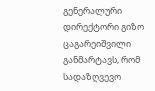გენერალური დირექტორი გიზო ცაგარეიშვილი განმარტავს, რომ სადაზღვევო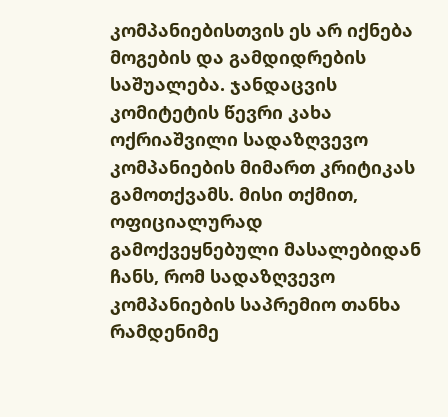კომპანიებისთვის ეს არ იქნება მოგების და გამდიდრების საშუალება. ჯანდაცვის კომიტეტის წევრი კახა ოქრიაშვილი სადაზღვევო კომპანიების მიმართ კრიტიკას გამოთქვამს. მისი თქმით, ოფიციალურად გამოქვეყნებული მასალებიდან ჩანს, რომ სადაზღვევო კომპანიების საპრემიო თანხა რამდენიმე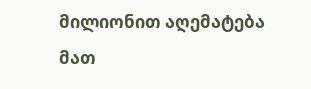მილიონით აღემატება მათ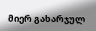მიერ გახარჯულ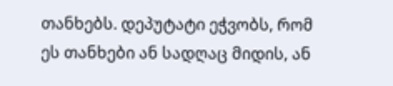თანხებს. დეპუტატი ეჭვობს, რომ ეს თანხები ან სადღაც მიდის, ან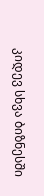კიდევ სხვა ბიზნესში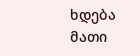ხდება მათი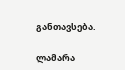განთავსება.

ლამარა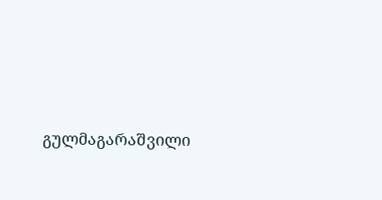გულმაგარაშვილი